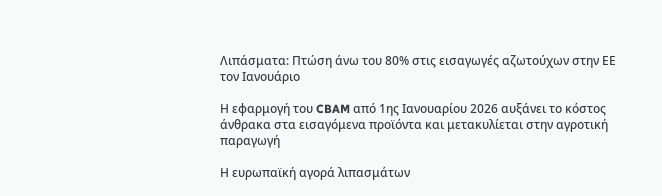Λιπάσματα: Πτώση άνω του 80% στις εισαγωγές αζωτούχων στην ΕΕ τον Ιανουάριο

Η εφαρμογή του CBAM από 1ης Ιανουαρίου 2026 αυξάνει το κόστος άνθρακα στα εισαγόμενα προϊόντα και μετακυλίεται στην αγροτική παραγωγή

Η ευρωπαϊκή αγορά λιπασμάτων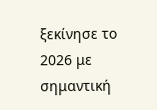ξεκίνησε το 2026 με σημαντική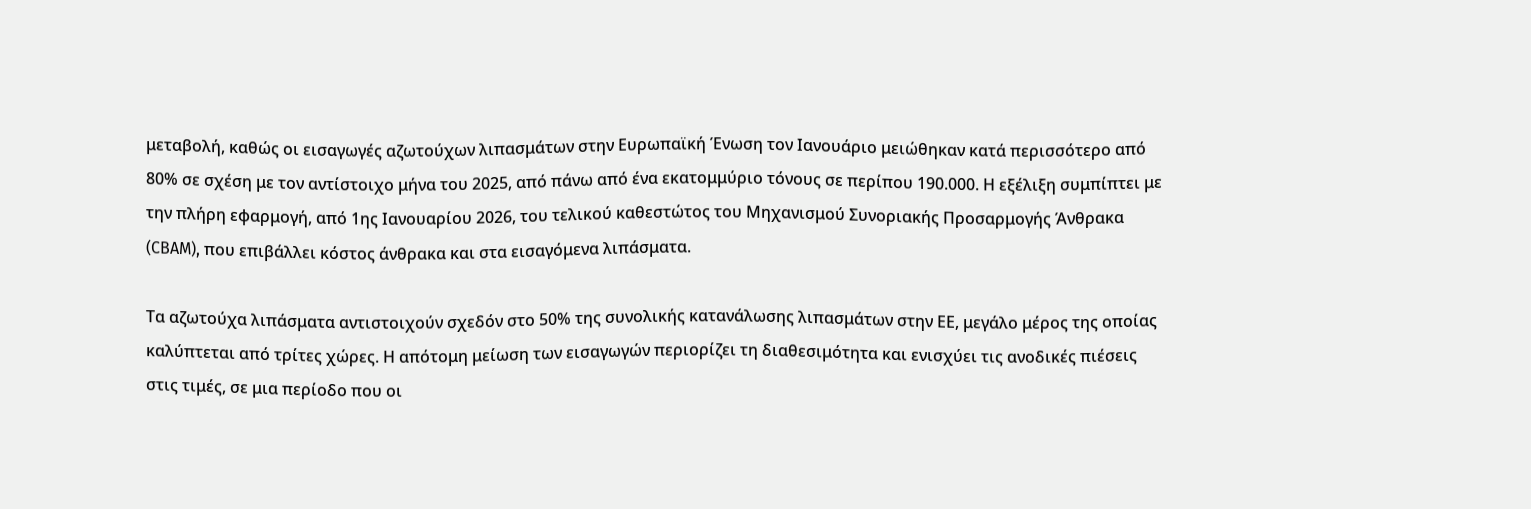μεταβολή, καθώς οι εισαγωγές αζωτούχων λιπασμάτων στην Ευρωπαϊκή Ένωση τον Ιανουάριο μειώθηκαν κατά περισσότερο από 80% σε σχέση με τον αντίστοιχο μήνα του 2025, από πάνω από ένα εκατομμύριο τόνους σε περίπου 190.000. Η εξέλιξη συμπίπτει με την πλήρη εφαρμογή, από 1ης Ιανουαρίου 2026, του τελικού καθεστώτος του Μηχανισμού Συνοριακής Προσαρμογής Άνθρακα (CBAM), που επιβάλλει κόστος άνθρακα και στα εισαγόμενα λιπάσματα.

Τα αζωτούχα λιπάσματα αντιστοιχούν σχεδόν στο 50% της συνολικής κατανάλωσης λιπασμάτων στην ΕΕ, μεγάλο μέρος της οποίας καλύπτεται από τρίτες χώρες. Η απότομη μείωση των εισαγωγών περιορίζει τη διαθεσιμότητα και ενισχύει τις ανοδικές πιέσεις στις τιμές, σε μια περίοδο που οι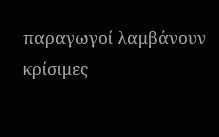παραγωγοί λαμβάνουν κρίσιμες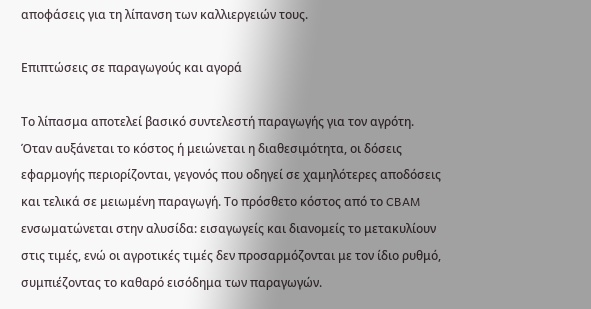αποφάσεις για τη λίπανση των καλλιεργειών τους.

Επιπτώσεις σε παραγωγούς και αγορά

Το λίπασμα αποτελεί βασικό συντελεστή παραγωγής για τον αγρότη. Όταν αυξάνεται το κόστος ή μειώνεται η διαθεσιμότητα, οι δόσεις εφαρμογής περιορίζονται, γεγονός που οδηγεί σε χαμηλότερες αποδόσεις και τελικά σε μειωμένη παραγωγή. Το πρόσθετο κόστος από το CBAM ενσωματώνεται στην αλυσίδα: εισαγωγείς και διανομείς το μετακυλίουν στις τιμές, ενώ οι αγροτικές τιμές δεν προσαρμόζονται με τον ίδιο ρυθμό, συμπιέζοντας το καθαρό εισόδημα των παραγωγών.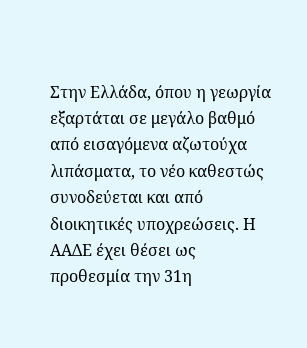Στην Ελλάδα, όπου η γεωργία εξαρτάται σε μεγάλο βαθμό από εισαγόμενα αζωτούχα λιπάσματα, το νέο καθεστώς συνοδεύεται και από διοικητικές υποχρεώσεις. Η ΑΑΔΕ έχει θέσει ως προθεσμία την 31η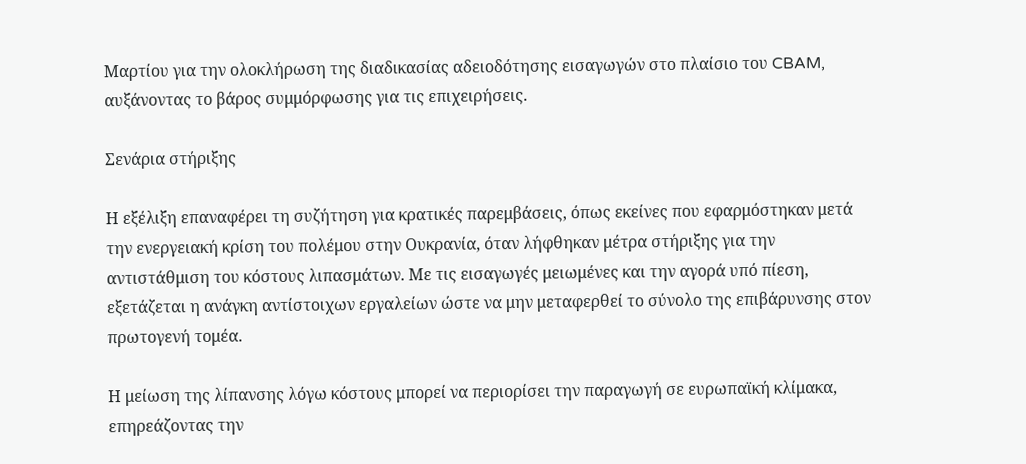Μαρτίου για την ολοκλήρωση της διαδικασίας αδειοδότησης εισαγωγών στο πλαίσιο του CBAM, αυξάνοντας το βάρος συμμόρφωσης για τις επιχειρήσεις.

Σενάρια στήριξης

Η εξέλιξη επαναφέρει τη συζήτηση για κρατικές παρεμβάσεις, όπως εκείνες που εφαρμόστηκαν μετά την ενεργειακή κρίση του πολέμου στην Ουκρανία, όταν λήφθηκαν μέτρα στήριξης για την αντιστάθμιση του κόστους λιπασμάτων. Με τις εισαγωγές μειωμένες και την αγορά υπό πίεση, εξετάζεται η ανάγκη αντίστοιχων εργαλείων ώστε να μην μεταφερθεί το σύνολο της επιβάρυνσης στον πρωτογενή τομέα.

Η μείωση της λίπανσης λόγω κόστους μπορεί να περιορίσει την παραγωγή σε ευρωπαϊκή κλίμακα, επηρεάζοντας την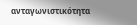ανταγωνιστικότητα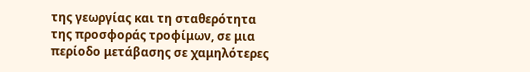της γεωργίας και τη σταθερότητα της προσφοράς τροφίμων, σε μια περίοδο μετάβασης σε χαμηλότερες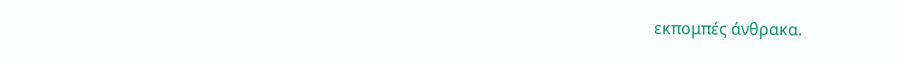εκπομπές άνθρακα.